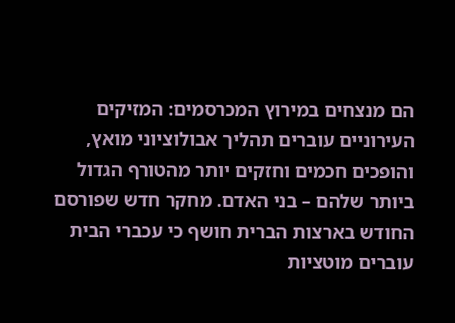הם מנצחים במירוץ המכרסמים: המזיקים העירוניים עוברים תהליך אבולוציוני מואץ, והופכים חכמים וחזקים יותר מהטורף הגדול ביותר שלהם – בני האדם. מחקר חדש שפורסם החודש בארצות הברית חושף כי עכברי הבית עוברים מוטציות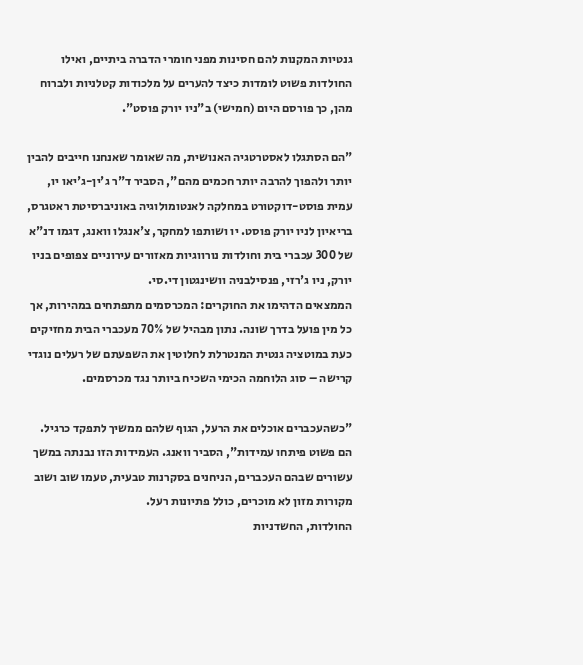גנטיות המקנות להם חסינות מפני חומרי הדברה ביתיים, ואילו החולדות פשוט לומדות כיצד להערים על מלכודות קטלניות ולברוח מהן, כך פורסם היום (חמישי) ב"ניו יורק פוסט".

"הם הסתגלו לאסטרטגיה האנושית, מה שאומר שאנחנו חייבים להבין יותר ולהפוך להרבה יותר חכמים מהם", הסביר ד"ר ג'ין-ג'יאו יו, עמית פוסט-דוקטורט במחלקה לאנטומולוגיה באוניברסיטת ראטגרס, בריאיון לניו יורק פוסט. יו ושותפו למחקר, צ'אנגלו וואנג, דגמו דנ"א של 300 עכברי בית וחולדות נורווגיות מאזורים עירוניים צפופים בניו יורק, ניו ג'רזי, פנסילבניה וושינגטון די.סי.
הממצאים הדהימו את החוקרים: המכרסמים מתפתחים במהירות, אך כל מין פועל בדרך שונה. נתון מבהיל של 70% מעכברי הבית מחזיקים כעת במוטציה גנטית המנטרלת לחלוטין את השפעתם של רעלים נוגדי קרישה – סוג הלוחמה הכימי השכיח ביותר נגד מכרסמים.

"כשהעכברים אוכלים את הרעל, הגוף שלהם ממשיך לתפקד כרגיל. הם פשוט פיתחו עמידות", הסביר וואנג. העמידות הזו נבנתה במשך עשורים שבהם העכברים, הניחנים בסקרנות טבעית, טעמו שוב ושוב מקורות מזון לא מוכרים, כולל פתיונות רעל.
החולדות, החשדניות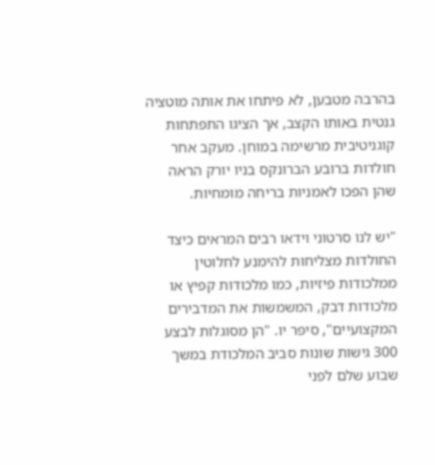בהרבה מטבען, לא פיתחו את אותה מוטציה גנטית באותו הקצב, אך הציגו התפתחות קוגניטיבית מרשימה במוחן. מעקב אחר חולדות ברובע הברונקס בניו יורק הראה שהן הפכו לאמניות בריחה מומחיות.

"יש לנו סרטוני וידאו רבים המראים כיצד החולדות מצליחות להימנע לחלוטין ממלכודות פיזיות, כמו מלכודות קפיץ או מלכודות דבק, המשמשות את המדבירים המקצועיים", סיפר יו. "הן מסוגלות לבצע 300 גישות שונות סביב המלכודת במשך שבוע שלם לפני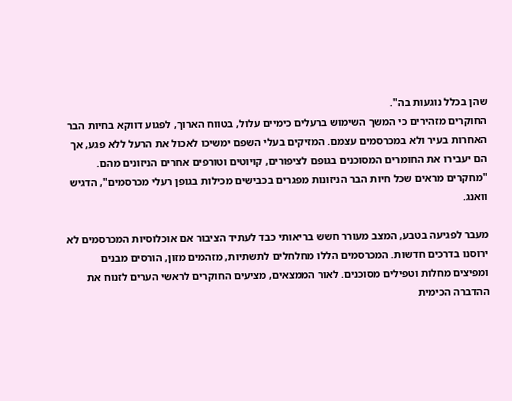שהן בכלל נוגעות בה".
החוקרים מזהירים כי המשך השימוש ברעלים כימיים עלול, בטווח הארוך, לפגוע דווקא בחיות הבר האחרות בעיר ולא במכרסמים עצמם. המזיקים בעלי השפם ימשיכו לאכול את הרעל ללא פגע, אך הם יעבירו את החומרים המסוכנים בגופם לציפורים, קויוטים וטורפים אחרים הניזונים מהם. "מחקרים מראים שכל חיות הבר הניזונות מפגרים בכבישים מכילות בגופן רעלי מכרסמים", הדגיש וואנג.

מעבר לפגיעה בטבע, המצב מעורר חשש בריאותי כבד לעתיד הציבור אם אוכלוסיות המכרסמים לא ירוסנו בדרכים חדשות. המכרסמים הללו מחלחלים לתשתיות, מזהמים מזון, הורסים מבנים ומפיצים מחלות וטפילים מסוכנים. לאור הממצאים, מציעים החוקרים לראשי הערים לזנוח את ההדברה הכימית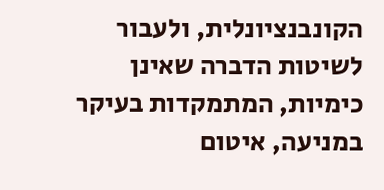הקונבנציונלית, ולעבור לשיטות הדברה שאינן כימיות, המתמקדות בעיקר במניעה, איטום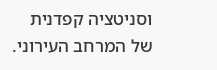וסניטציה קפדנית של המרחב העירוני.